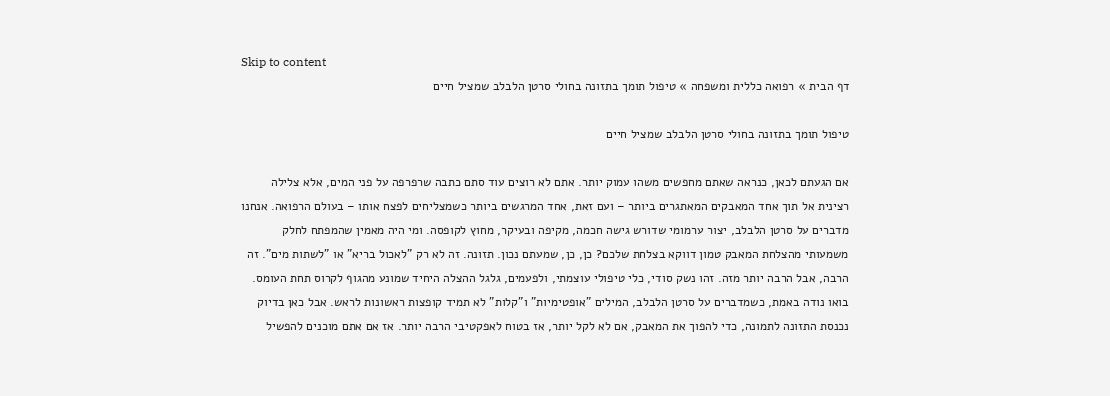Skip to content
דף הבית » רפואה כללית ומשפחה » טיפול תומך בתזונה בחולי סרטן הלבלב שמציל חיים

טיפול תומך בתזונה בחולי סרטן הלבלב שמציל חיים

אם הגעתם לכאן, כנראה שאתם מחפשים משהו עמוק יותר. אתם לא רוצים עוד סתם כתבה שרפרפה על פני המים, אלא צלילה רצינית אל תוך אחד המאבקים המאתגרים ביותר – ועם זאת, אחד המרגשים ביותר כשמצליחים לפצח אותו – בעולם הרפואה. אנחנו מדברים על סרטן הלבלב, יצור ערמומי שדורש גישה חכמה, מקיפה ובעיקר, מחוץ לקופסה. ומי היה מאמין שהמפתח לחלק משמעותי מהצלחת המאבק טמון דווקא בצלחת שלכם? כן, כן, שמעתם נכון. תזונה. זה לא רק "לאכול בריא" או "לשתות מים". זה הרבה, אבל הרבה יותר מזה. זהו נשק סודי, כלי טיפולי עוצמתי, ולפעמים, גלגל ההצלה היחיד שמונע מהגוף לקרוס תחת העומס. בואו נודה באמת, כשמדברים על סרטן הלבלב, המילים "אופטימיות" ו"קלות" לא תמיד קופצות ראשונות לראש. אבל כאן בדיוק נכנסת התזונה לתמונה, כדי להפוך את המאבק, אם לא לקל יותר, אז בטוח לאפקטיבי הרבה יותר. אז אם אתם מוכנים להפשיל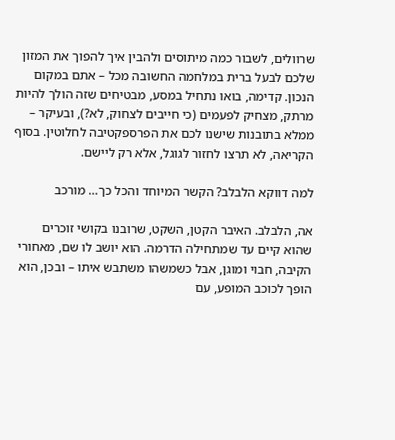שרוולים, לשבור כמה מיתוסים ולהבין איך להפוך את המזון שלכם לבעל ברית במלחמה החשובה מכל – אתם במקום הנכון. קדימה, בואו נתחיל במסע, מבטיחים שזה הולך להיות מרתק, מצחיק לפעמים (כי חייבים לצחוק, לא?), ובעיקר – ממלא בתובנות שישנו לכם את הפרספקטיבה לחלוטין. בסוף הקריאה, לא תרצו לחזור לגוגל, אלא רק ליישם.

למה דווקא הלבלב? הקשר המיוחד והכל כך… מורכב

אה, הלבלב. האיבר הקטן, השקט, שרובנו בקושי זוכרים שהוא קיים עד שמתחילה הדרמה. הוא יושב לו שם, מאחורי הקיבה, חבוי ומוגן, אבל כשמשהו משתבש איתו – ובכן, הוא הופך לכוכב המופע, עם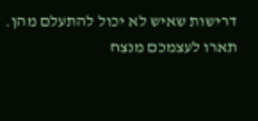דרישות שאיש לא יכול להתעלם מהן. תארו לעצמכם מנצח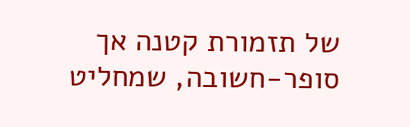של תזמורת קטנה אך סופר-חשובה, שמחליט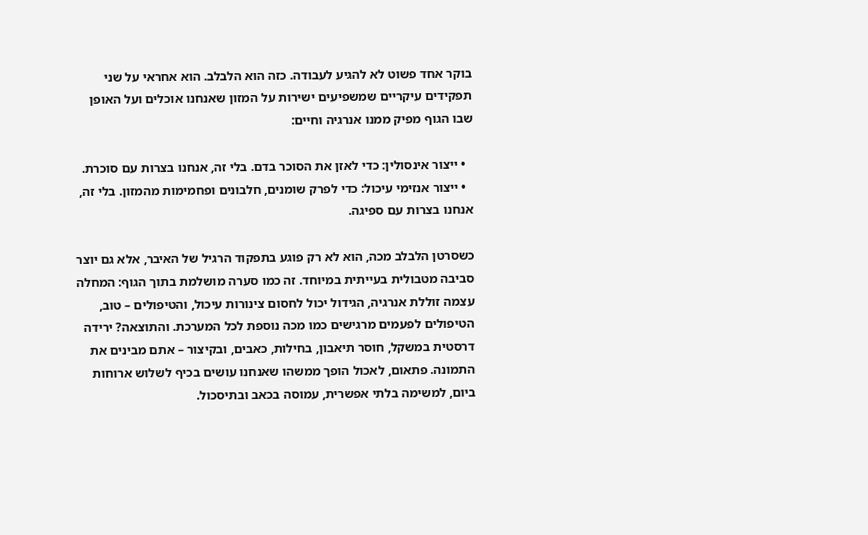בוקר אחד פשוט לא להגיע לעבודה. כזה הוא הלבלב. הוא אחראי על שני תפקידים עיקריים שמשפיעים ישירות על המזון שאנחנו אוכלים ועל האופן שבו הגוף מפיק ממנו אנרגיה וחיים:

  • ייצור אינסולין: כדי לאזן את הסוכר בדם. בלי זה, אנחנו בצרות עם סוכרת.
  • ייצור אנזימי עיכול: כדי לפרק שומנים, חלבונים ופחמימות מהמזון. בלי זה, אנחנו בצרות עם ספיגה.

כשסרטן הלבלב מכה, הוא לא רק פוגע בתפקוד הרגיל של האיבר, אלא גם יוצר סביבה מטבולית בעייתית במיוחד. זה כמו סערה מושלמת בתוך הגוף: המחלה עצמה זוללת אנרגיה, הגידול יכול לחסום צינורות עיכול, והטיפולים – טוב, הטיפולים לפעמים מרגישים כמו מכה נוספת לכל המערכת. והתוצאה? ירידה דרסטית במשקל, חוסר תיאבון, בחילות, כאבים, ובקיצור – אתם מבינים את התמונה. פתאום, לאכול הופך ממשהו שאנחנו עושים בכיף לשלוש ארוחות ביום, למשימה בלתי אפשרית, עמוסה בכאב ובתיסכול.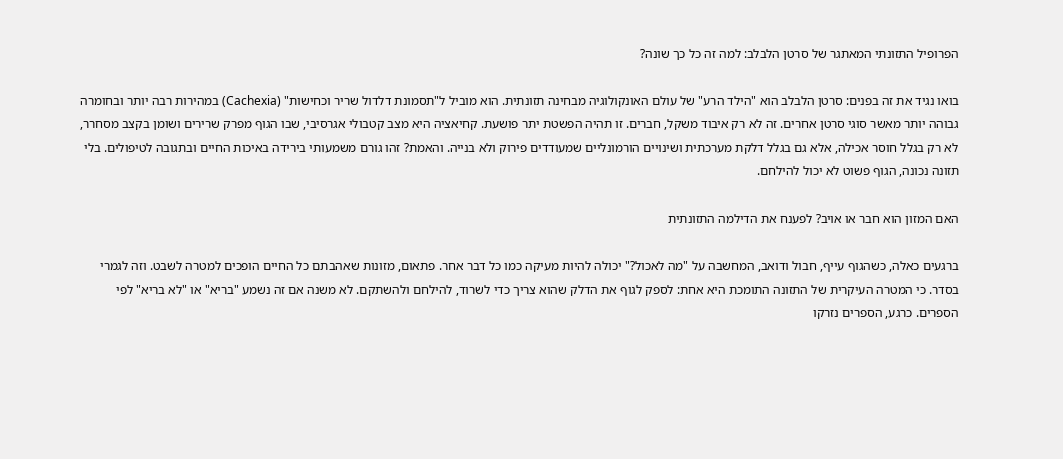הפרופיל התזונתי המאתגר של סרטן הלבלב: למה זה כל כך שונה?

בואו נגיד את זה בפנים: סרטן הלבלב הוא "הילד הרע" של עולם האונקולוגיה מבחינה תזונתית. הוא מוביל ל"תסמונת דלדול שריר וכחישות" (Cachexia) במהירות רבה יותר ובחומרה גבוהה יותר מאשר סוגי סרטן אחרים. זה לא רק איבוד משקל, חברים. זו תהיה הפשטת יתר פושעת. קחיאציה היא מצב קטבולי אגרסיבי, שבו הגוף מפרק שרירים ושומן בקצב מסחרר, לא רק בגלל חוסר אכילה, אלא גם בגלל דלקת מערכתית ושינויים הורמונליים שמעודדים פירוק ולא בנייה. והאמת? זהו גורם משמעותי בירידה באיכות החיים ובתגובה לטיפולים. בלי תזונה נכונה, הגוף פשוט לא יכול להילחם.

האם המזון הוא חבר או אויב? לפענח את הדילמה התזונתית

ברגעים כאלה, כשהגוף עייף, חבול ודואב, המחשבה על "מה לאכול?" יכולה להיות מעיקה כמו כל דבר אחר. פתאום, מזונות שאהבתם כל החיים הופכים למטרה לשבט. וזה לגמרי בסדר. כי המטרה העיקרית של התזונה התומכת היא אחת: לספק לגוף את הדלק שהוא צריך כדי לשרוד, להילחם ולהשתקם. לא משנה אם זה נשמע "בריא" או "לא בריא" לפי הספרים. כרגע, הספרים נזרקו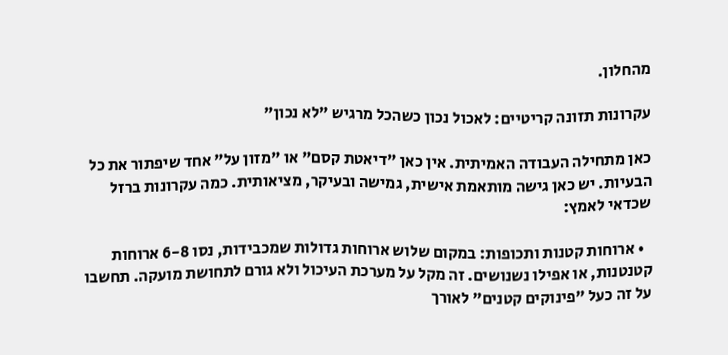מהחלון.

עקרונות תזונה קריטיים: לאכול נכון כשהכל מרגיש "לא נכון"

כאן מתחילה העבודה האמיתית. אין כאן "דיאטת קסם" או "מזון על" אחד שיפתור את כל הבעיות. יש כאן גישה מותאמת אישית, גמישה ובעיקר, מציאותית. כמה עקרונות ברזל שכדאי לאמץ:

  • ארוחות קטנות ותכופות: במקום שלוש ארוחות גדולות שמכבידות, נסו 6-8 ארוחות קטנטנות, או אפילו נשנושים. זה מקל על מערכת העיכול ולא גורם לתחושת מועקה. תחשבו על זה כעל "פינוקים קטנים" לאורך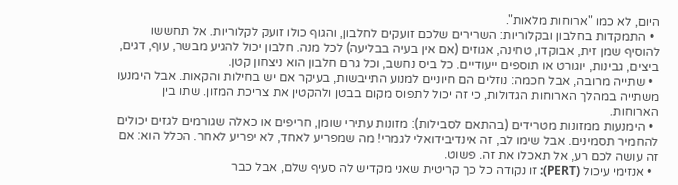היום, לא כמו "ארוחות מלאות".
  • התמקדות בחלבון ובקלוריות: השרירים שלכם זועקים לחלבון, והגוף כולו זועק לקלוריות. אל תחששו להוסיף שמן זית, אבוקדו, טחינה, אגוזים (אם אין בעיה בבליעה) לכל מנה. חלבון יכול להגיע מבשר, עוף, דגים, ביצים, גבינות, יוגורט או תוספים ייעודיים. כל ביס נחשב, וכל גרם חלבון הוא ניצחון קטן.
  • שתייה מרובה, אבל חכמה: נוזלים הם חיוניים למנוע התייבשות, בעיקר אם יש בחילות והקאות. אבל הימנעו משתייה במהלך הארוחות הגדולות, כי זה יכול לתפוס מקום בבטן ולהקטין את צריכת המזון. שתו בין הארוחות.
  • הימנעות ממזונות מטרידים (בהתאם לסבילות): מזונות עתירי שומן, חריפים או כאלה שגורמים לגזים יכולים להחמיר תסמינים. אבל שימו לב, זה אינדיבידואלי לגמרי! מה שמפריע לאחד, לא יפריע לאחר. הכלל הוא: אם זה עושה לכם רע, אל תאכלו את זה. פשוט.
  • אנזימי עיכול (PERT): זו נקודה כל כך קריטית שאני מקדיש לה סעיף שלם, אבל כבר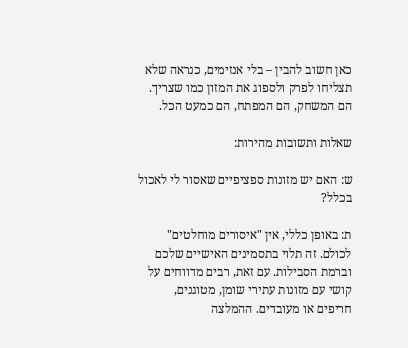כאן חשוב להבין – בלי אנזימים, כנראה שלא תצליחו לפרק ולספוג את המזון כמו שצריך. הם המשחק, הם המפתח, הם כמעט הכל.

שאלות ותשובות מהירות:

ש: האם יש מזונות ספציפיים שאסור לי לאכול בכלל?

ת: באופן כללי, אין "איסורים מוחלטים" לכולם. זה תלוי בתסמינים האישיים שלכם וברמת הסבילות. עם זאת, רבים מדווחים על קושי עם מזונות עתירי שומן, מטוגנים, חריפים או מעובדים. ההמלצה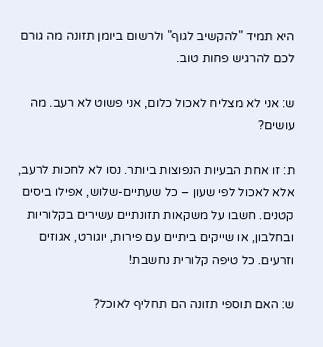היא תמיד "להקשיב לגוף" ולרשום ביומן תזונה מה גורם לכם להרגיש פחות טוב.

ש: אני לא מצליח לאכול כלום, אני פשוט לא רעב. מה עושים?

ת: זו אחת הבעיות הנפוצות ביותר. נסו לא לחכות לרעב, אלא לאכול לפי שעון – כל שעתיים-שלוש, אפילו ביסים קטנים. חשבו על משקאות תזונתיים עשירים בקלוריות ובחלבון, או שייקים ביתיים עם פירות, יוגורט, אגוזים וזרעים. כל טיפה קלורית נחשבת!

ש: האם תוספי תזונה הם תחליף לאוכל?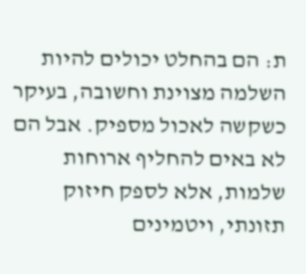ת: הם בהחלט יכולים להיות השלמה מצוינת וחשובה, בעיקר כשקשה לאכול מספיק. אבל הם לא באים להחליף ארוחות שלמות, אלא לספק חיזוק תזונתי, ויטמינים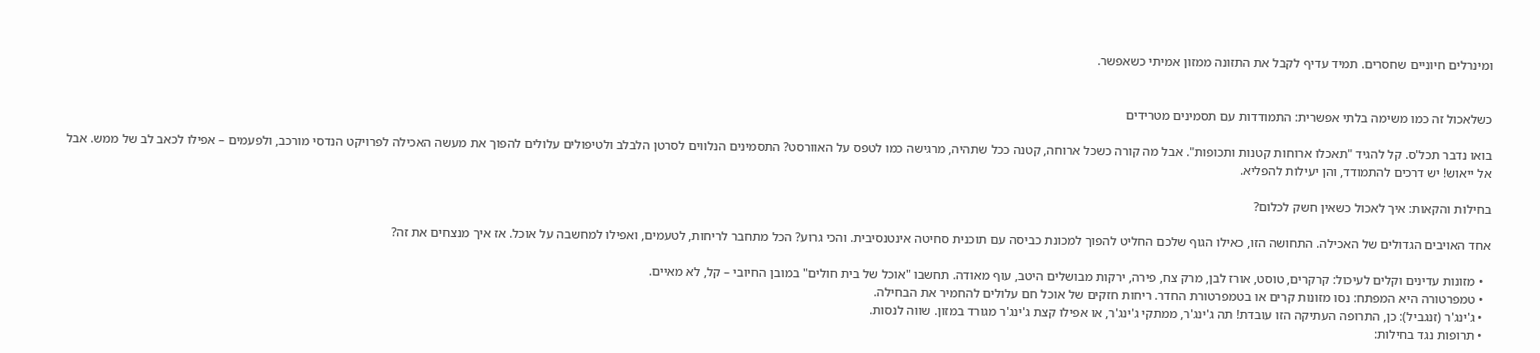ומינרלים חיוניים שחסרים. תמיד עדיף לקבל את התזונה ממזון אמיתי כשאפשר.


כשלאכול זה כמו משימה בלתי אפשרית: התמודדות עם תסמינים מטרידים

בואו נדבר תכל'ס. קל להגיד "תאכלו ארוחות קטנות ותכופות". אבל מה קורה כשכל ארוחה, קטנה ככל שתהיה, מרגישה כמו לטפס על האוורסט? התסמינים הנלווים לסרטן הלבלב ולטיפולים עלולים להפוך את מעשה האכילה לפרויקט הנדסי מורכב, ולפעמים – אפילו לכאב לב של ממש. אבל אל ייאוש! יש דרכים להתמודד, והן יעילות להפליא.

בחילות והקאות: איך לאכול כשאין חשק לכלום?

אחד האויבים הגדולים של האכילה. התחושה הזו, כאילו הגוף שלכם החליט להפוך למכונת כביסה עם תוכנית סחיטה אינטנסיבית. והכי גרוע? הכל מתחבר לריחות, לטעמים, ואפילו למחשבה על אוכל. אז איך מנצחים את זה?

  • מזונות עדינים וקלים לעיכול: קרקרים, טוסט, אורז לבן, מרק צח, פירה, ירקות מבושלים היטב, עוף מאודה. תחשבו "אוכל של בית חולים" במובן החיובי – קל, לא מאיים.
  • טמפרטורה היא המפתח: נסו מזונות קרים או בטמפרטורת החדר. ריחות חזקים של אוכל חם עלולים להחמיר את הבחילה.
  • ג'ינג'ר (זנגביל): כן, התרופה העתיקה הזו עובדת! תה ג'ינג'ר, ממתקי ג'ינג'ר, או אפילו קצת ג'ינג'ר מגורד במזון. שווה לנסות.
  • תרופות נגד בחילות: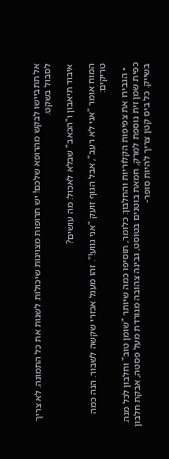אל תתביישו לבקש מהרופא שלכם! יש תרופות מצוינות שיכולות לשנות את כל התמונה. לא צריך לסבול בשקט.

איבוד תיאבון ו"הכאב" שבלא לאכול: מה עושים?

המוח אומר "אני לא רעב", אבל הגוף זועק "אני גווע!". זהו מעגל אכזרי שקשה לשבור. הנה כמה טריקים:

  • הגבירו את צפיפות הקלוריות והחלבון: כלומר, תוסיפו כמה שיותר "שומן טוב" וחלבון לכל מנה. כפית שמן זית נוספת למרק, חמאת בוטנים בטוסט, גבינה צהובה מגורדת מעל פסטה, אבקת חלבון בשייק. כל ביס קטן צריך להיות סופר-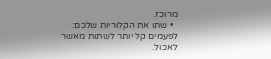מרוכז.
  • שתו את הקלוריות שלכם: לפעמים קל יותר לשתות מאשר לאכול.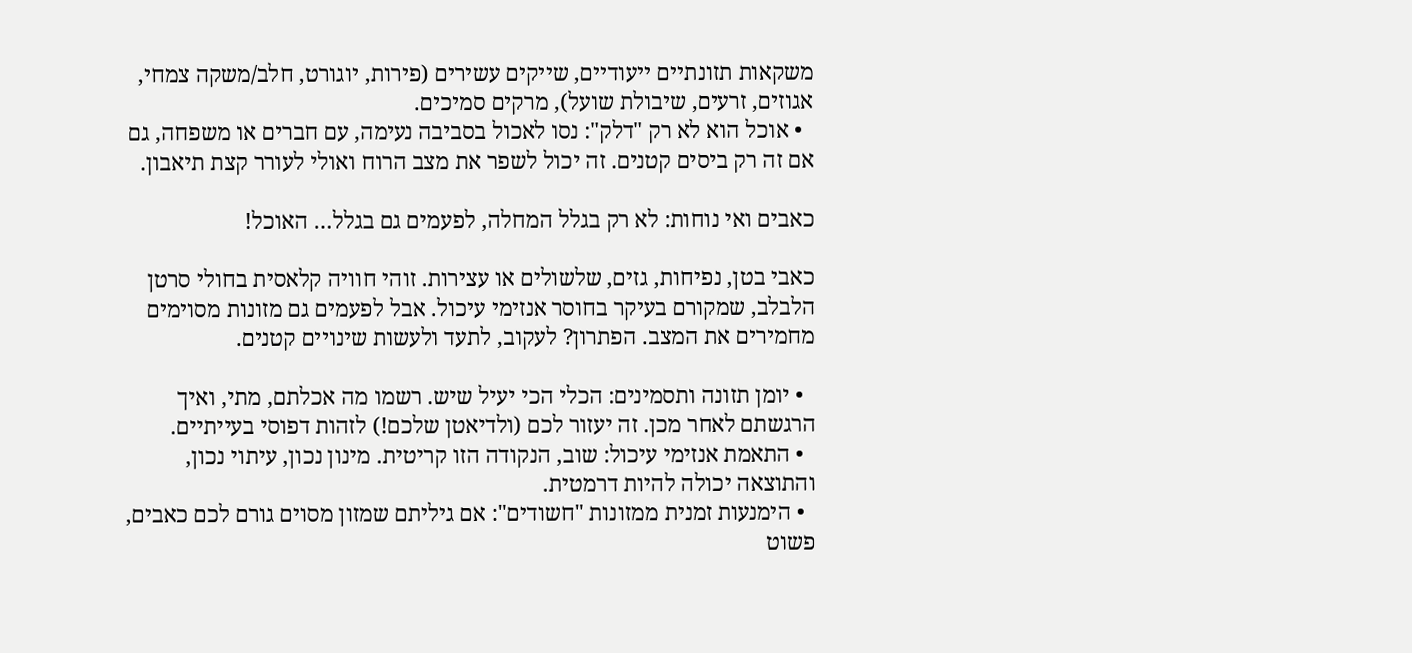משקאות תזונתיים ייעודיים, שייקים עשירים (פירות, יוגורט, חלב/משקה צמחי, אגוזים, זרעים, שיבולת שועל), מרקים סמיכים.
  • אוכל הוא לא רק "דלק": נסו לאכול בסביבה נעימה, עם חברים או משפחה, גם אם זה רק ביסים קטנים. זה יכול לשפר את מצב הרוח ואולי לעורר קצת תיאבון.

כאבים ואי נוחות: לא רק בגלל המחלה, לפעמים גם בגלל… האוכל!

כאבי בטן, נפיחות, גזים, שלשולים או עצירות. זוהי חוויה קלאסית בחולי סרטן הלבלב, שמקורם בעיקר בחוסר אנזימי עיכול. אבל לפעמים גם מזונות מסוימים מחמירים את המצב. הפתרון? לעקוב, לתעד ולעשות שינויים קטנים.

  • יומן תזונה ותסמינים: הכלי הכי יעיל שיש. רשמו מה אכלתם, מתי, ואיך הרגשתם לאחר מכן. זה יעזור לכם (ולדיאטן שלכם!) לזהות דפוסי בעייתיים.
  • התאמת אנזימי עיכול: שוב, הנקודה הזו קריטית. מינון נכון, עיתוי נכון, והתוצאה יכולה להיות דרמטית.
  • הימנעות זמנית ממזונות "חשודים": אם גיליתם שמזון מסוים גורם לכם כאבים, פשוט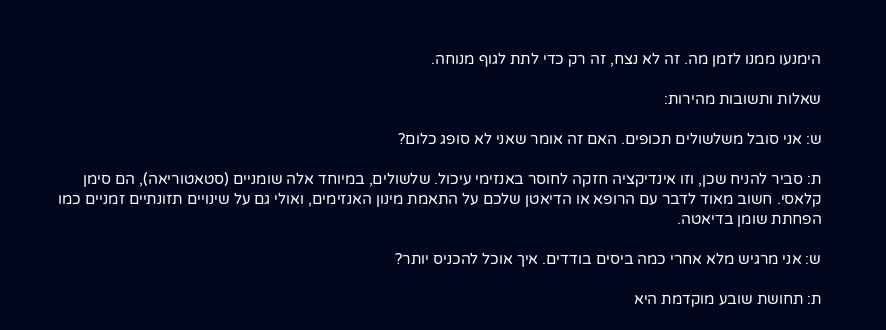הימנעו ממנו לזמן מה. זה לא נצח, זה רק כדי לתת לגוף מנוחה.

שאלות ותשובות מהירות:

ש: אני סובל משלשולים תכופים. האם זה אומר שאני לא סופג כלום?

ת: סביר להניח שכן, וזו אינדיקציה חזקה לחוסר באנזימי עיכול. שלשולים, במיוחד אלה שומניים (סטאטוריאה), הם סימן קלאסי. חשוב מאוד לדבר עם הרופא או הדיאטן שלכם על התאמת מינון האנזימים, ואולי גם על שינויים תזונתיים זמניים כמו הפחתת שומן בדיאטה.

ש: אני מרגיש מלא אחרי כמה ביסים בודדים. איך אוכל להכניס יותר?

ת: תחושת שובע מוקדמת היא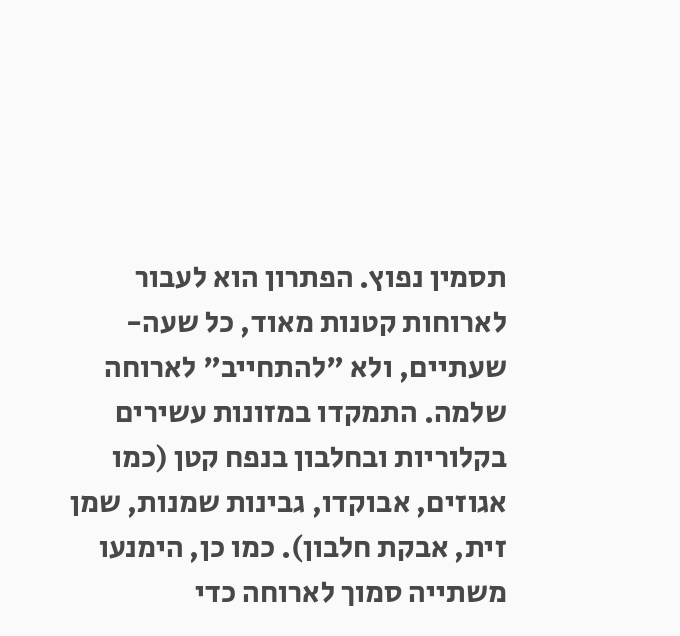תסמין נפוץ. הפתרון הוא לעבור לארוחות קטנות מאוד, כל שעה-שעתיים, ולא "להתחייב" לארוחה שלמה. התמקדו במזונות עשירים בקלוריות ובחלבון בנפח קטן (כמו אגוזים, אבוקדו, גבינות שמנות, שמן זית, אבקת חלבון). כמו כן, הימנעו משתייה סמוך לארוחה כדי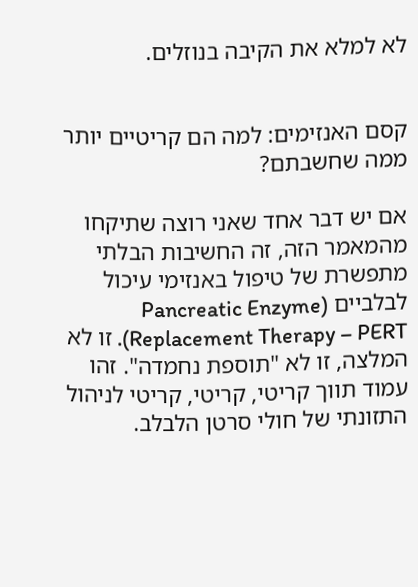לא למלא את הקיבה בנוזלים.


קסם האנזימים: למה הם קריטיים יותר ממה שחשבתם?

אם יש דבר אחד שאני רוצה שתיקחו מהמאמר הזה, זה החשיבות הבלתי מתפשרת של טיפול באנזימי עיכול לבלביים (Pancreatic Enzyme Replacement Therapy – PERT). זו לא המלצה, זו לא "תוספת נחמדה". זהו עמוד תווך קריטי, קריטי, קריטי לניהול התזונתי של חולי סרטן הלבלב.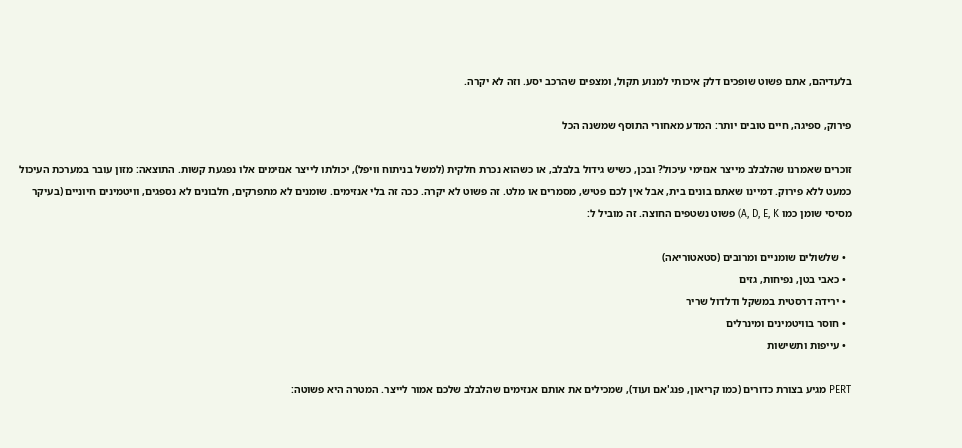בלעדיהם, אתם פשוט שופכים דלק איכותי למנוע תקול, ומצפים שהרכב יסע. וזה לא יקרה.

פירוק, ספיגה, חיים טובים יותר: המדע מאחורי התוסף שמשנה הכל

זוכרים שאמרנו שהלבלב מייצר אנזימי עיכול? ובכן, כשיש גידול בלבלב, או כשהוא נכרת חלקית (למשל בניתוח וויפל), יכולתו לייצר אנזימים אלו נפגעת קשות. התוצאה: מזון עובר במערכת העיכול כמעט ללא פירוק. דמיינו שאתם בונים בית, אבל אין לכם פטיש, מסמרים או מלט. זה פשוט לא יקרה. ככה זה בלי אנזימים. שומנים לא מתפרקים, חלבונים לא נספגים, וויטמינים חיוניים (בעיקר מסיסי שומן כמו A, D, E, K) פשוט נשטפים החוצה. זה מוביל ל:

  • שלשולים שומניים ומרובים (סטאטוריאה)
  • כאבי בטן, נפיחות, גזים
  • ירידה דרסטית במשקל ודלדול שריר
  • חוסר בוויטמינים ומינרלים
  • עייפות ותשישות

PERT מגיע בצורת כדורים (כמו קריאון, פנג'אם ועוד), שמכילים את אותם אנזימים שהלבלב שלכם אמור לייצר. המטרה היא פשוטה: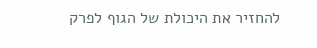להחזיר את היכולת של הגוף לפרק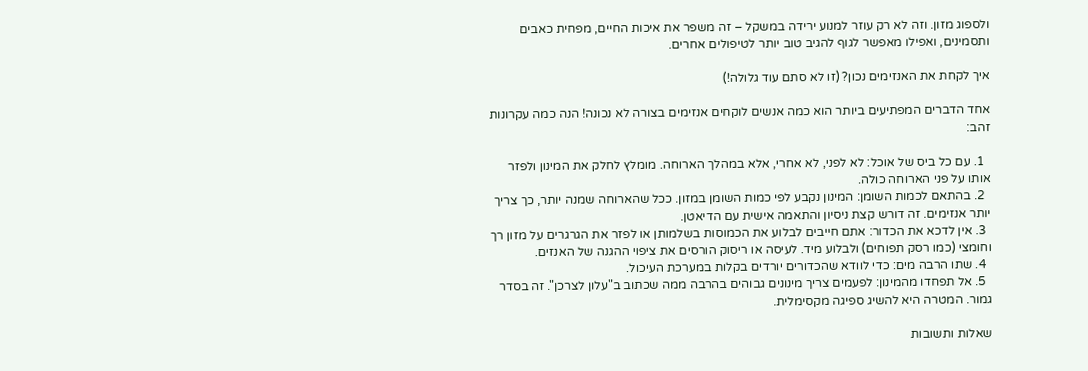ולספוג מזון. וזה לא רק עוזר למנוע ירידה במשקל – זה משפר את איכות החיים, מפחית כאבים ותסמינים, ואפילו מאפשר לגוף להגיב טוב יותר לטיפולים אחרים.

איך לקחת את האנזימים נכון? (זו לא סתם עוד גלולה!)

אחד הדברים המפתיעים ביותר הוא כמה אנשים לוקחים אנזימים בצורה לא נכונה! הנה כמה עקרונות זהב:

  1. עם כל ביס של אוכל: לא לפני, לא אחרי, אלא במהלך הארוחה. מומלץ לחלק את המינון ולפזר אותו על פני הארוחה כולה.
  2. בהתאם לכמות השומן: המינון נקבע לפי כמות השומן במזון. ככל שהארוחה שמנה יותר, כך צריך יותר אנזימים. זה דורש קצת ניסיון והתאמה אישית עם הדיאטן.
  3. אין לדכא את הכדור: אתם חייבים לבלוע את הכמוסות בשלמותן או לפזר את הגרגרים על מזון רך וחומצי (כמו רסק תפוחים) ולבלוע מיד. לעיסה או ריסוק הורסים את ציפוי ההגנה של האנזים.
  4. שתו הרבה מים: כדי לוודא שהכדורים יורדים בקלות במערכת העיכול.
  5. אל תפחדו מהמינון: לפעמים צריך מינונים גבוהים בהרבה ממה שכתוב ב"עלון לצרכן". זה בסדר גמור. המטרה היא להשיג ספיגה מקסימלית.

שאלות ותשובות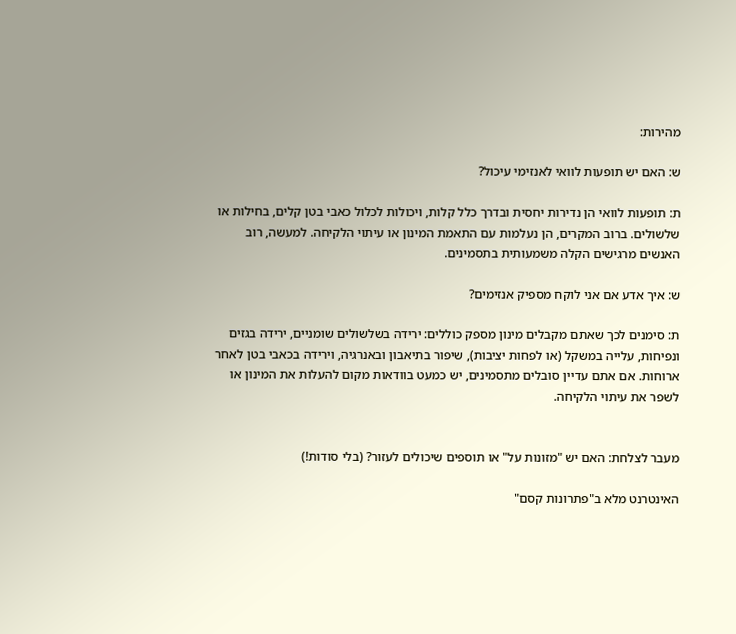מהירות:

ש: האם יש תופעות לוואי לאנזימי עיכול?

ת: תופעות לוואי הן נדירות יחסית ובדרך כלל קלות, ויכולות לכלול כאבי בטן קלים, בחילות או שלשולים. ברוב המקרים, הן נעלמות עם התאמת המינון או עיתוי הלקיחה. למעשה, רוב האנשים מרגישים הקלה משמעותית בתסמינים.

ש: איך אדע אם אני לוקח מספיק אנזימים?

ת: סימנים לכך שאתם מקבלים מינון מספק כוללים: ירידה בשלשולים שומניים, ירידה בגזים ונפיחות, עלייה במשקל (או לפחות יציבות), שיפור בתיאבון ובאנרגיה, וירידה בכאבי בטן לאחר ארוחות. אם אתם עדיין סובלים מתסמינים, יש כמעט בוודאות מקום להעלות את המינון או לשפר את עיתוי הלקיחה.


מעבר לצלחת: האם יש "מזונות על" או תוספים שיכולים לעזור? (בלי סודות!)

האינטרנט מלא ב"פתרונות קסם"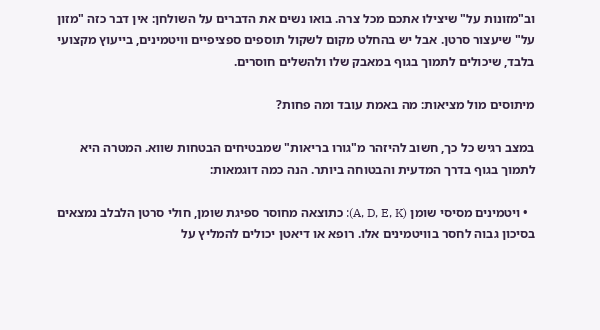וב"מזונות על" שיצילו אתכם מכל צרה. בואו נשים את הדברים על השולחן: אין דבר כזה "מזון על" שיעצור סרטן. אבל יש בהחלט מקום לשקול תוספים ספציפיים וויטמינים, בייעוץ מקצועי בלבד, שיכולים לתמוך בגוף במאבק שלו ולהשלים חוסרים.

מיתוסים מול מציאות: מה באמת עובד ומה פחות?

במצב רגיש כל כך, חשוב להיזהר מ"גורו בריאות" שמבטיחים הבטחות שווא. המטרה היא לתמוך בגוף בדרך המדעית והבטוחה ביותר. הנה כמה דוגמאות:

  • ויטמינים מסיסי שומן (A, D, E, K): כתוצאה מחוסר ספיגת שומן, חולי סרטן הלבלב נמצאים בסיכון גבוה לחסר בוויטמינים אלו. רופא או דיאטן יכולים להמליץ על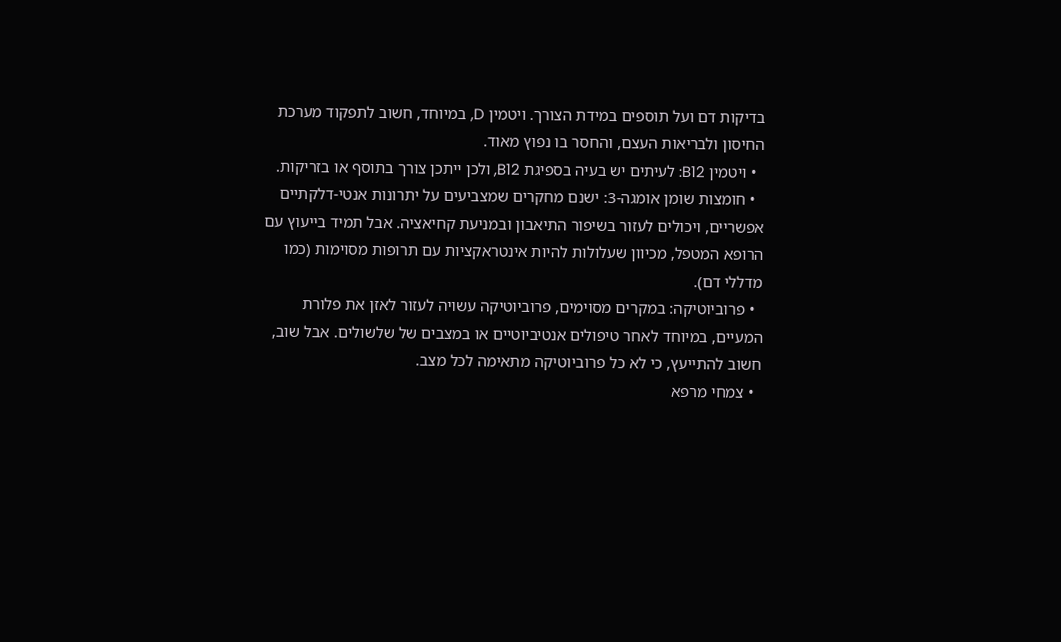בדיקות דם ועל תוספים במידת הצורך. ויטמין D, במיוחד, חשוב לתפקוד מערכת החיסון ולבריאות העצם, והחסר בו נפוץ מאוד.
  • ויטמין B12: לעיתים יש בעיה בספיגת B12, ולכן ייתכן צורך בתוסף או בזריקות.
  • חומצות שומן אומגה-3: ישנם מחקרים שמצביעים על יתרונות אנטי-דלקתיים אפשריים, ויכולים לעזור בשיפור התיאבון ובמניעת קחיאציה. אבל תמיד בייעוץ עם הרופא המטפל, מכיוון שעלולות להיות אינטראקציות עם תרופות מסוימות (כמו מדללי דם).
  • פרוביוטיקה: במקרים מסוימים, פרוביוטיקה עשויה לעזור לאזן את פלורת המעיים, במיוחד לאחר טיפולים אנטיביוטיים או במצבים של שלשולים. אבל שוב, חשוב להתייעץ, כי לא כל פרוביוטיקה מתאימה לכל מצב.
  • צמחי מרפא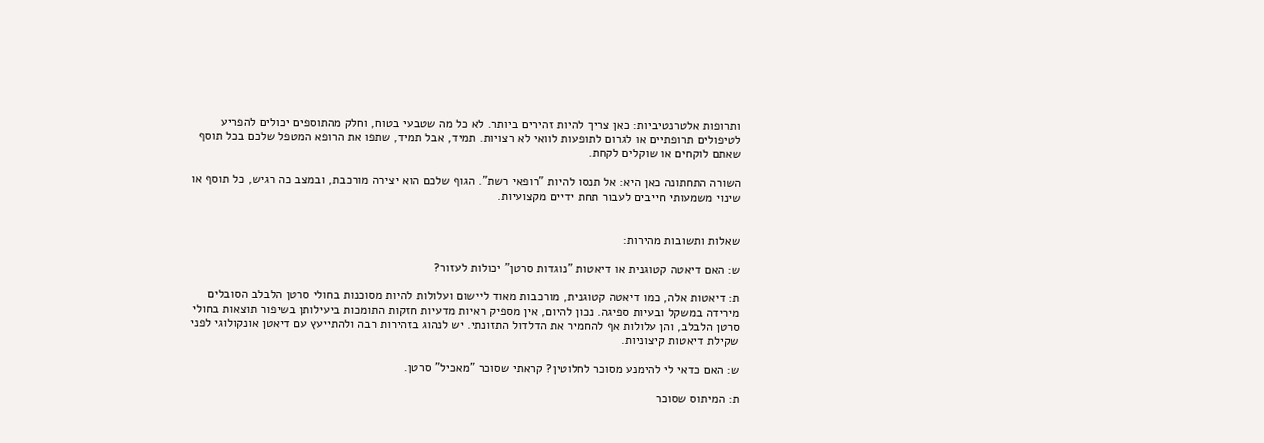ותרופות אלטרנטיביות: כאן צריך להיות זהירים ביותר. לא כל מה שטבעי בטוח, וחלק מהתוספים יכולים להפריע לטיפולים תרופתיים או לגרום לתופעות לוואי לא רצויות. תמיד, אבל תמיד, שתפו את הרופא המטפל שלכם בכל תוסף שאתם לוקחים או שוקלים לקחת.

השורה התחתונה כאן היא: אל תנסו להיות "רופאי רשת". הגוף שלכם הוא יצירה מורכבת, ובמצב כה רגיש, כל תוסף או שינוי משמעותי חייבים לעבור תחת ידיים מקצועיות.


שאלות ותשובות מהירות:

ש: האם דיאטה קטוגנית או דיאטות "נוגדות סרטן" יכולות לעזור?

ת: דיאטות אלה, כמו דיאטה קטוגנית, מורכבות מאוד ליישום ועלולות להיות מסוכנות בחולי סרטן הלבלב הסובלים מירידה במשקל ובעיות ספיגה. נכון להיום, אין מספיק ראיות מדעיות חזקות התומכות ביעילותן בשיפור תוצאות בחולי סרטן הלבלב, והן עלולות אף להחמיר את הדלדול התזונתי. יש לנהוג בזהירות רבה ולהתייעץ עם דיאטן אונקולוגי לפני שקילת דיאטות קיצוניות.

ש: האם כדאי לי להימנע מסוכר לחלוטין? קראתי שסוכר "מאכיל" סרטן.

ת: המיתוס שסוכר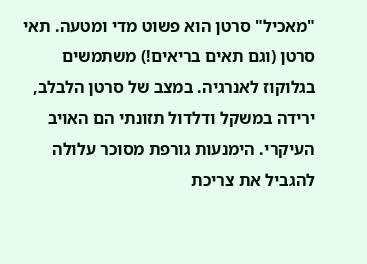"מאכיל" סרטן הוא פשוט מדי ומטעה. תאי סרטן (וגם תאים בריאים!) משתמשים בגלוקוז לאנרגיה. במצב של סרטן הלבלב, ירידה במשקל ודלדול תזונתי הם האויב העיקרי. הימנעות גורפת מסוכר עלולה להגביל את צריכת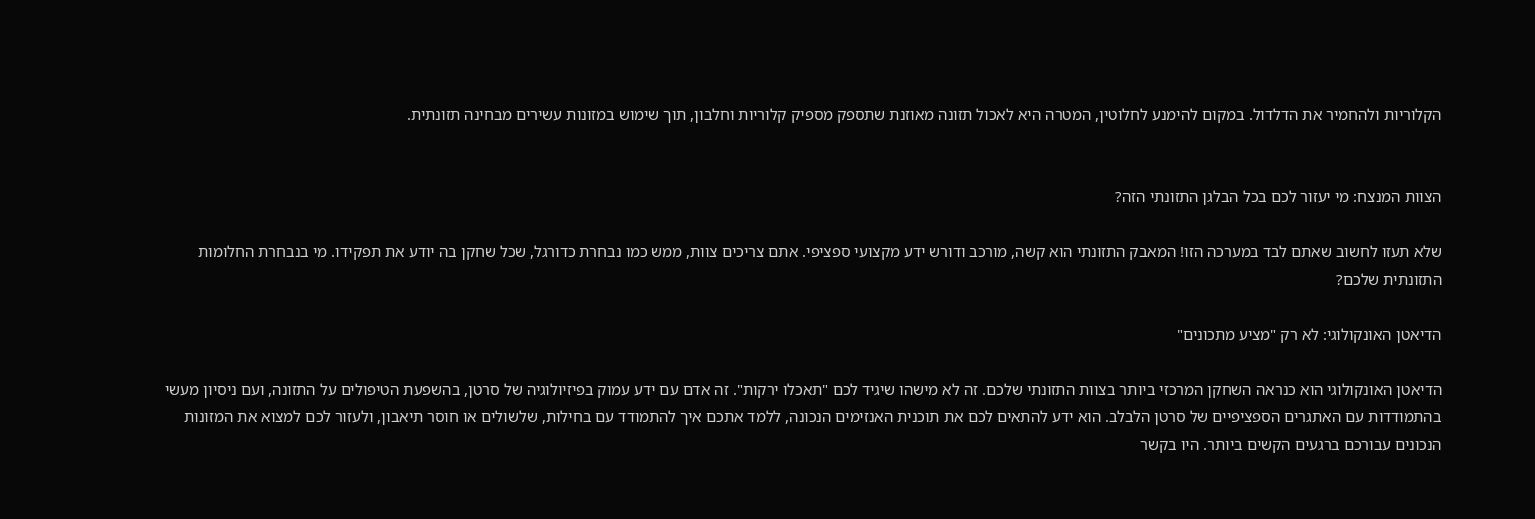הקלוריות ולהחמיר את הדלדול. במקום להימנע לחלוטין, המטרה היא לאכול תזונה מאוזנת שתספק מספיק קלוריות וחלבון, תוך שימוש במזונות עשירים מבחינה תזונתית.


הצוות המנצח: מי יעזור לכם בכל הבלגן התזונתי הזה?

שלא תעזו לחשוב שאתם לבד במערכה הזו! המאבק התזונתי הוא קשה, מורכב ודורש ידע מקצועי ספציפי. אתם צריכים צוות, ממש כמו נבחרת כדורגל, שכל שחקן בה יודע את תפקידו. מי בנבחרת החלומות התזונתית שלכם?

הדיאטן האונקולוגי: לא רק "מציע מתכונים"

הדיאטן האונקולוגי הוא כנראה השחקן המרכזי ביותר בצוות התזונתי שלכם. זה לא מישהו שיגיד לכם "תאכלו ירקות". זה אדם עם ידע עמוק בפיזיולוגיה של סרטן, בהשפעת הטיפולים על התזונה, ועם ניסיון מעשי בהתמודדות עם האתגרים הספציפיים של סרטן הלבלב. הוא ידע להתאים לכם את תוכנית האנזימים הנכונה, ללמד אתכם איך להתמודד עם בחילות, שלשולים או חוסר תיאבון, ולעזור לכם למצוא את המזונות הנכונים עבורכם ברגעים הקשים ביותר. היו בקשר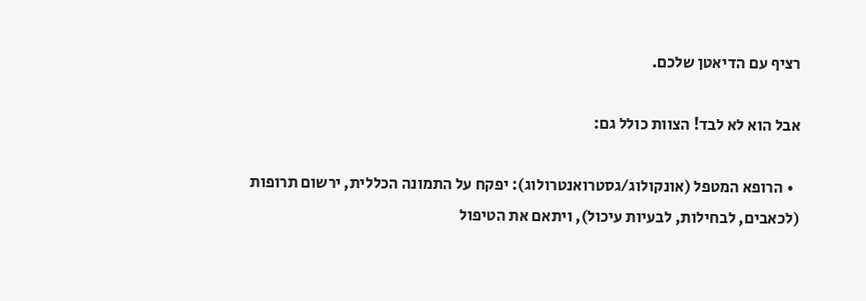רציף עם הדיאטן שלכם.

אבל הוא לא לבד! הצוות כולל גם:

  • הרופא המטפל (אונקולוג/גסטרואנטרולוג): יפקח על התמונה הכללית, ירשום תרופות (לכאבים, לבחילות, לבעיות עיכול), ויתאם את הטיפול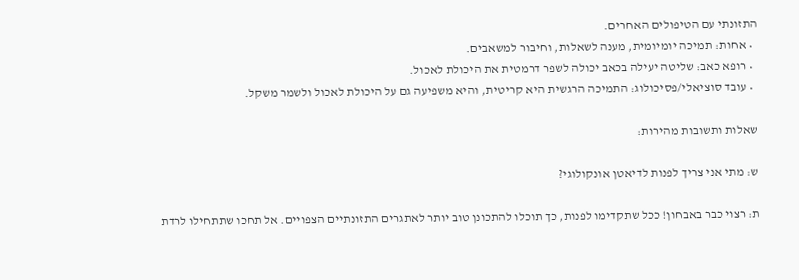התזונתי עם הטיפולים האחרים.
  • אחות: תמיכה יומיומית, מענה לשאלות, וחיבור למשאבים.
  • רופא כאב: שליטה יעילה בכאב יכולה לשפר דרמטית את היכולת לאכול.
  • עובד סוציאלי/פסיכולוג: התמיכה הרגשית היא קריטית, והיא משפיעה גם על היכולת לאכול ולשמר משקל.

שאלות ותשובות מהירות:

ש: מתי אני צריך לפנות לדיאטן אונקולוגי?

ת: רצוי כבר באבחון! ככל שתקדימו לפנות, כך תוכלו להתכונן טוב יותר לאתגרים התזונתיים הצפויים. אל תחכו שתתחילו לרדת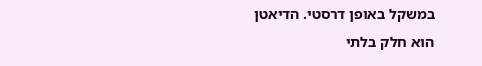במשקל באופן דרסטי. הדיאטן הוא חלק בלתי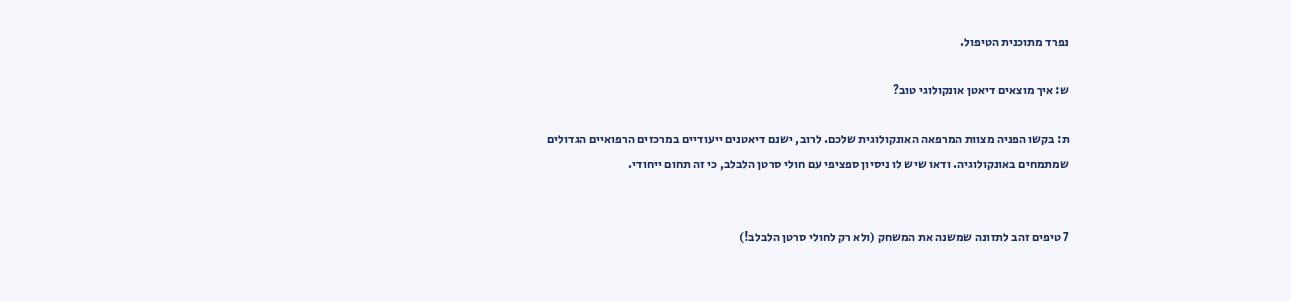נפרד מתוכנית הטיפול.

ש: איך מוצאים דיאטן אונקולוגי טוב?

ת: בקשו הפניה מצוות המרפאה האונקולוגית שלכם. לרוב, ישנם דיאטנים ייעודיים במרכזים הרפואיים הגדולים שמתמחים באונקולוגיה. ודאו שיש לו ניסיון ספציפי עם חולי סרטן הלבלב, כי זה תחום ייחודי.


7 טיפים זהב לתזונה שמשנה את המשחק (ולא רק לחולי סרטן הלבלב!)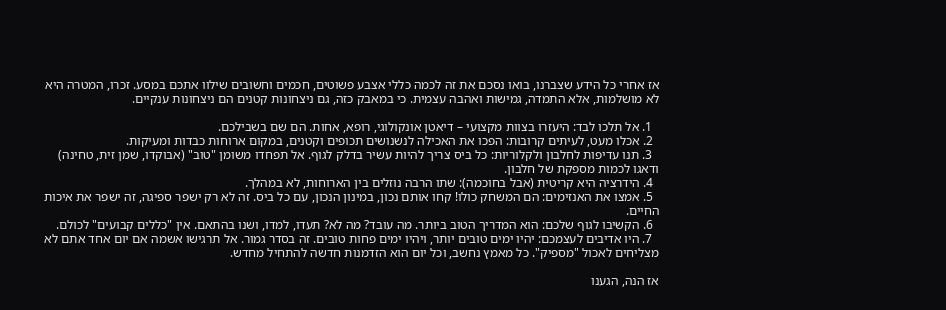אז אחרי כל הידע שצברנו, בואו נסכם את זה לכמה כללי אצבע פשוטים, חכמים וחשובים שילוו אתכם במסע. זכרו, המטרה היא לא מושלמות, אלא התמדה, גמישות ואהבה עצמית. כי במאבק כזה, גם ניצחונות קטנים הם ניצחונות ענקיים.

  1. אל תלכו לבד: היעזרו בצוות מקצועי – דיאטן אונקולוגי, רופא, אחות. הם שם בשבילכם.
  2. אכלו מעט, לעיתים קרובות: הפכו את האכילה לנשנושים תכופים וקטנים, במקום ארוחות כבדות ומעיקות.
  3. תנו עדיפות לחלבון ולקלוריות: כל ביס צריך להיות עשיר בדלק לגוף. אל תפחדו משומן "טוב" (אבוקדו, שמן זית, טחינה) ודאגו לכמות מספקת של חלבון.
  4. הידרציה היא קריטית (אבל בחוכמה): שתו הרבה נוזלים בין הארוחות, לא במהלך.
  5. אמצו את האנזימים: הם המשחק כולו! קחו אותם נכון, במינון הנכון, עם כל ביס. זה לא רק ישפר ספיגה, זה ישפר את איכות החיים.
  6. הקשיבו לגוף שלכם: הוא המדריך הטוב ביותר. מה עובד? מה לא? תעדו, למדו, ושנו בהתאם. אין "כללים קבועים" לכולם.
  7. היו אדיבים לעצמכם: יהיו ימים טובים יותר, ויהיו ימים פחות טובים. זה בסדר גמור. אל תרגישו אשמה אם יום אחד אתם לא מצליחים לאכול "מספיק". כל מאמץ נחשב, וכל יום הוא הזדמנות חדשה להתחיל מחדש.

אז הנה, הגענו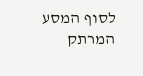לסוף המסע המרתק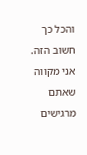והכל כך חשוב הזה. אני מקווה שאתם מרגישים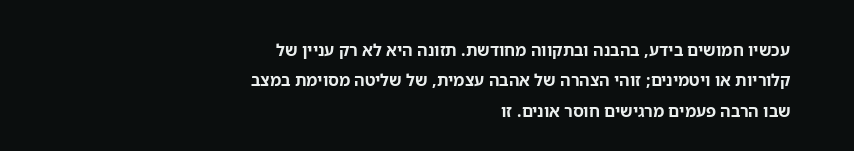עכשיו חמושים בידע, בהבנה ובתקווה מחודשת. תזונה היא לא רק עניין של קלוריות או ויטמינים; זוהי הצהרה של אהבה עצמית, של שליטה מסוימת במצב שבו הרבה פעמים מרגישים חוסר אונים. זו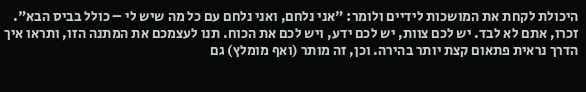היכולת לקחת את המושכות לידיים ולומר: "אני נלחם, ואני נלחם עם כל מה שיש לי – כולל בביס הבא". זכרו, אתם לא לבד. יש לכם צוות, יש לכם ידע, ויש לכם את הכוח. תנו לעצמכם את המתנה הזו, ותראו איך הדרך נראית פתאום קצת יותר בהירה. וכן, זה מותר (ואף מומלץ) גם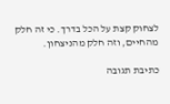לצחוק קצת על הכל בדרך. כי זה חלק מהחיים, וזה חלק מהניצחון.

כתיבת תגובה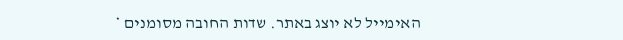האימייל לא יוצג באתר. שדות החובה מסומנים *